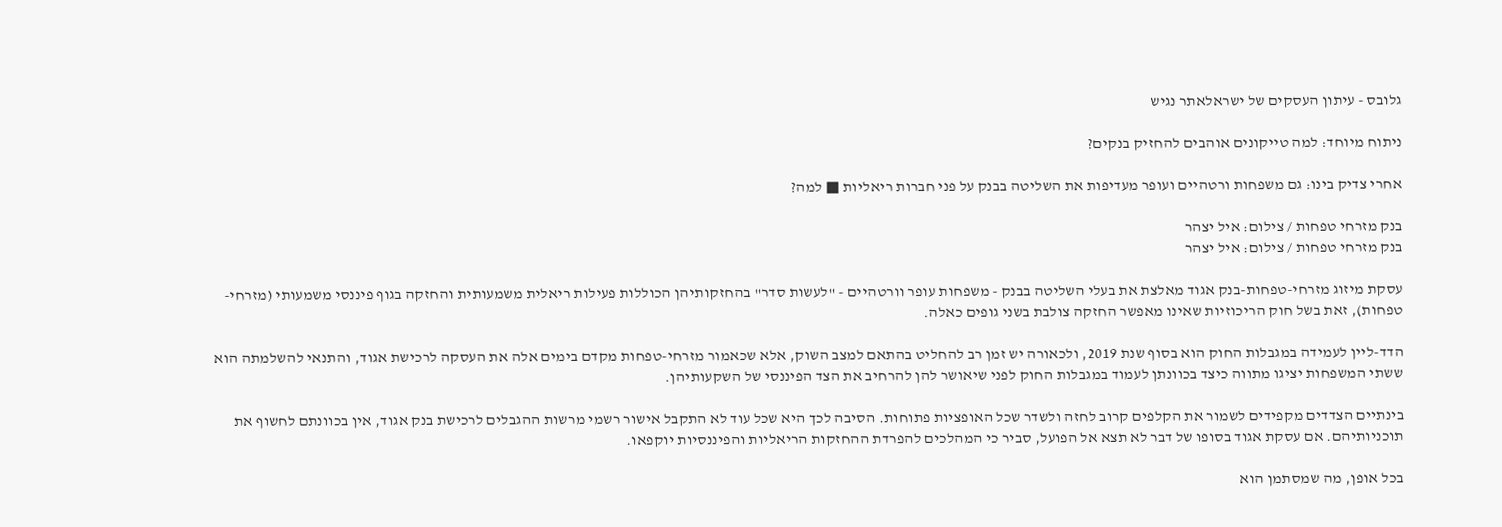גלובס - עיתון העסקים של ישראלאתר נגיש

ניתוח מיוחד: למה טייקונים אוהבים להחזיק בנקים?

אחרי צדיק בינו: גם משפחות ורטהיים ועופר מעדיפות את השליטה בבנק על פני חברות ריאליות ■ למה?

בנק מזרחי טפחות / צילום: איל יצהר
בנק מזרחי טפחות / צילום: איל יצהר

עסקת מיזוג מזרחי-טפחות-בנק אגוד מאלצת את בעלי השליטה בבנק - משפחות עופר וורטהיים - "לעשות סדר" בהחזקותיהן הכוללות פעילות ריאלית משמעותית והחזקה בגוף פיננסי משמעותי (מזרחי-טפחות), זאת בשל חוק הריכוזיות שאינו מאפשר החזקה צולבת בשני גופים כאלה.

הדד-ליין לעמידה במגבלות החוק הוא בסוף שנת 2019, ולכאורה יש זמן רב להחליט בהתאם למצב השוק, אלא שכאמור מזרחי-טפחות מקדם בימים אלה את העסקה לרכישת אגוד, והתנאי להשלמתה הוא ששתי המשפחות יציגו מתווה כיצד בכוונתן לעמוד במגבלות החוק לפני שיאושר להן להרחיב את הצד הפיננסי של השקעותיהן.

בינתיים הצדדים מקפידים לשמור את הקלפים קרוב לחזה ולשדר שכל האופציות פתוחות. הסיבה לכך היא שכל עוד לא התקבל אישור רשמי מרשות ההגבלים לרכישת בנק אגוד, אין בכוונתם לחשוף את תוכניותיהם. אם עסקת אגוד בסופו של דבר לא תצא אל הפועל, סביר כי המהלכים להפרדת ההחזקות הריאליות והפיננסיות יוקפאו.

בכל אופן, מה שמסתמן הוא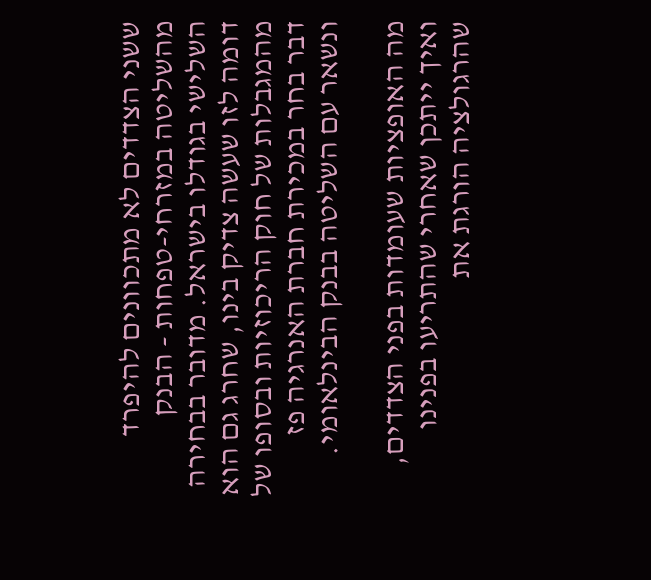ששני הצדדים לא מתכוונים להיפרד מהשליטה במזרחי-טפחות - הבנק השלישי בגודלו בישראל. מדובר בבחירה דומה לזו שעשה צדיק בינו, שחרג גם הוא מהמגבלות של חוק הריכוזיות ובסופו של דבר בחר במכירת חברת האנרגיה פז ונשאר עם השליטה בבנק הבינלאומי.

מה האופציות שעומדות בפני הצדדים, ואיך ייתכן שאחרי שהתריעו בפנינו שהרגולציה הורגת את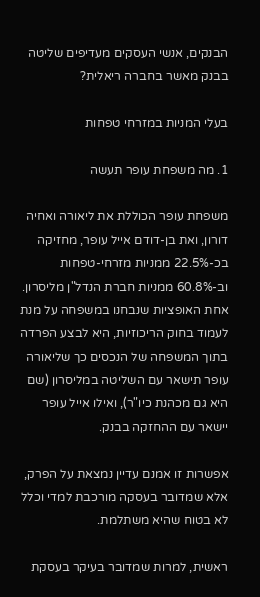הבנקים, אנשי העסקים מעדיפים שליטה בבנק מאשר בחברה ריאלית?

בעלי המניות במזרחי טפחות

1. מה משפחת עופר תעשה

משפחת עופר הכוללת את ליאורה ואחיה דורון, ואת בן-דודם אייל עופר, מחזיקה בכ-22.5% ממניות מזרחי-טפחות וב-60.8% ממניות חברת הנדל"ן מליסרון. אחת האופציות שנבחנו במשפחה על מנת לעמוד בחוק הריכוזיות, היא לבצע הפרדה בתוך המשפחה של הנכסים כך שליאורה עופר תישאר עם השליטה במליסרון (שם היא גם מכהנת כיו"ר), ואילו אייל עופר יישאר עם ההחזקה בבנק.

אפשרות זו אמנם עדיין נמצאת על הפרק, אלא שמדובר בעסקה מורכבת למדי וכלל לא בטוח שהיא משתלמת.

ראשית, למרות שמדובר בעיקר בעסקת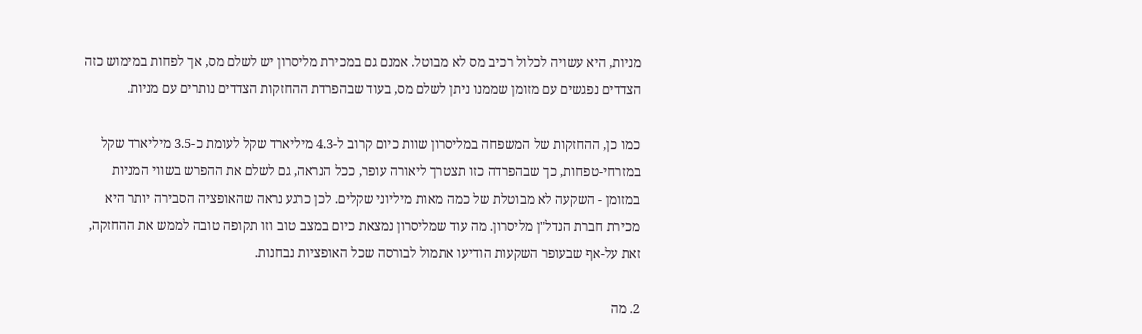מניות, היא עשויה לכלול רכיב מס לא מבוטל. אמנם גם במכירת מליסרון יש לשלם מס, אך לפחות במימוש כזה הצדדים נפגשים עם מזומן שממנו ניתן לשלם מס, בעוד שבהפרדת ההחזקות הצדדים נותרים עם מניות.

כמו כן, ההחזקות של המשפחה במליסרון שוות כיום קרוב ל-4.3 מיליארד שקל לעומת כ-3.5 מיליארד שקל במזרחי-טפחות, כך שבהפרדה כזו תצטרך ליאורה עופר, ככל הנראה, גם לשלם את ההפרש בשווי המניות במזומן - השקעה לא מבוטלת של כמה מאות מיליוני שקלים. לכן כרגע נראה שהאופציה הסבירה יותר היא מכירת חברת הנדל"ן מליסרון. מה עוד שמליסרון נמצאת כיום במצב טוב וזו תקופה טובה לממש את ההחזקה, זאת על-אף שבעופר השקעות הודיעו אתמול לבורסה שכל האופציות נבחנות.

2. מה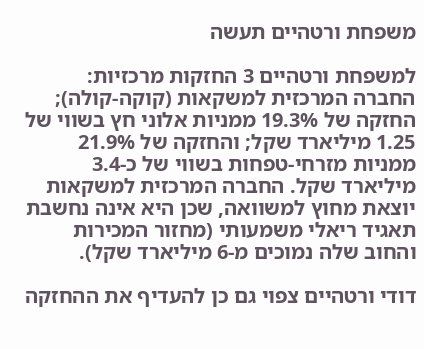משפחת ורטהיים תעשה

למשפחת ורטהיים 3 החזקות מרכזיות: החברה המרכזית למשקאות (קוקה-קולה); החזקה של 19.3% ממניות אלוני חץ בשווי של 1.25 מיליארד שקל; והחזקה של 21.9% ממניות מזרחי-טפחות בשווי של כ-3.4 מיליארד שקל. החברה המרכזית למשקאות יוצאת מחוץ למשוואה, שכן היא אינה נחשבת תאגיד ריאלי משמעותי (מחזור המכירות והחוב שלה נמוכים מ-6 מיליארד שקל).

דודי ורטהיים צפוי גם כן להעדיף את ההחזקה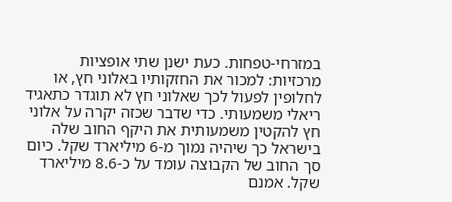במזרחי-טפחות. כעת ישנן שתי אופציות מרכזיות: למכור את החזקותיו באלוני חץ, או לחלופין לפעול לכך שאלוני חץ לא תוגדר כתאגיד ריאלי משמעותי. כדי שדבר שכזה יקרה על אלוני חץ להקטין משמעותית את היקף החוב שלה בישראל כך שיהיה נמוך מ-6 מיליארד שקל. כיום סך החוב של הקבוצה עומד על כ-8.6 מיליארד שקל. אמנם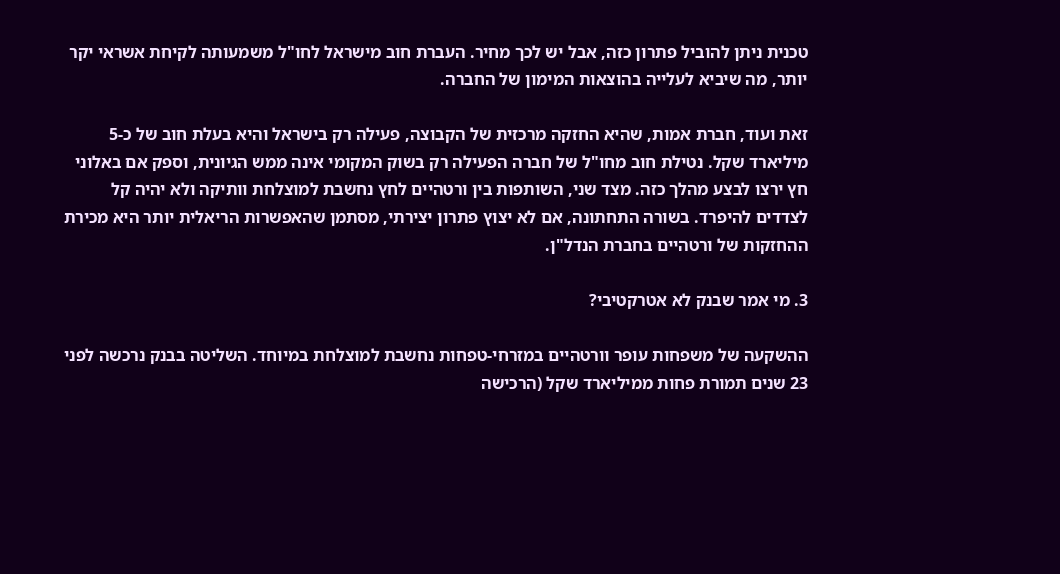טכנית ניתן להוביל פתרון כזה, אבל יש לכך מחיר. העברת חוב מישראל לחו"ל משמעותה לקיחת אשראי יקר יותר, מה שיביא לעלייה בהוצאות המימון של החברה.

זאת ועוד, חברת אמות, שהיא החזקה מרכזית של הקבוצה, פעילה רק בישראל והיא בעלת חוב של כ-5 מיליארד שקל. נטילת חוב מחו"ל של חברה הפעילה רק בשוק המקומי אינה ממש הגיונית, וספק אם באלוני חץ ירצו לבצע מהלך כזה. מצד שני, השותפות בין ורטהיים לחץ נחשבת למוצלחת וותיקה ולא יהיה קל לצדדים להיפרד. בשורה התחתונה, אם לא יצוץ פתרון יצירתי, מסתמן שהאפשרות הריאלית יותר היא מכירת ההחזקות של ורטהיים בחברת הנדל"ן.

3. מי אמר שבנק לא אטרקטיבי?

ההשקעה של משפחות עופר וורטהיים במזרחי-טפחות נחשבת למוצלחת במיוחד. השליטה בבנק נרכשה לפני 23 שנים תמורת פחות ממיליארד שקל (הרכישה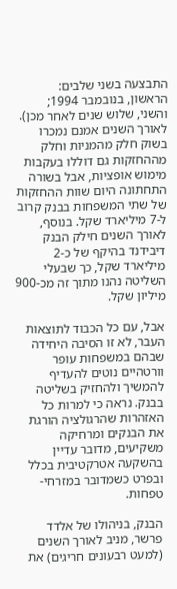התבצעה בשני שלבים: הראשון, בנובמבר 1994; והשני, שלוש שנים לאחר מכן). לאורך השנים אמנם נמכרו בשוק חלק מהמניות וחלק מההחזקות גם דוללו בעקבות מימוש אופציות, אבל בשורה התחתונה היום שוות ההחזקות של שתי המשפחות בבנק קרוב ל-7 מיליארד שקל. בנוסף, לאורך השנים חילק הבנק דיבידנד בהיקף של כ-2 מיליארד שקל, כך שבעלי השליטה נהנו מתוך זה מכ-900 מיליון שקל.

אבל, עם כל הכבוד לתוצאות העבר, לא זו הסיבה היחידה שבהם במשפחות עופר וורטהיים נוטים להעדיף להמשיך ולהחזיק בשליטה בבנק. נראה כי למרות כל האזהרות שהרגולציה הורגת את הבנקים ומרחיקה משקיעים, מדובר עדיין בהשקעה אטרקטיבית בכלל ובפרט כשמדובר במזרחי-טפחות.

הבנק, בניהולו של אלדד פרשר, מניב לאורך השנים (למעט רבעונים חריגים) את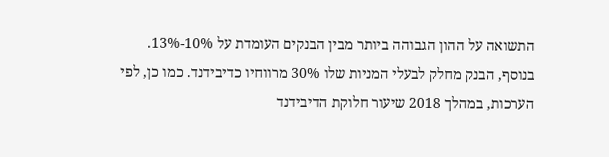התשואה על ההון הגבוהה ביותר מבין הבנקים העומדת על 10%-13%. בנוסף, הבנק מחלק לבעלי המניות שלו 30% מרווחיו כדיבידנד. כמו כן, לפי הערכות, במהלך 2018 שיעור חלוקת הדיבידנד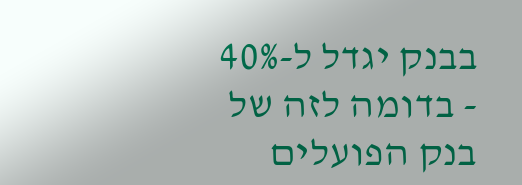בבנק יגדל ל-40% - בדומה לזה של בנק הפועלים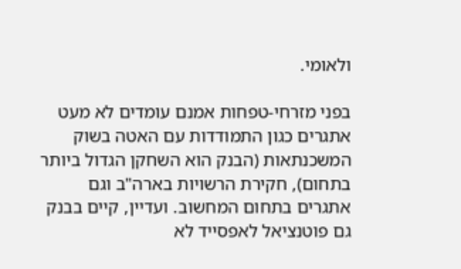ולאומי.

בפני מזרחי-טפחות אמנם עומדים לא מעט אתגרים כגון התמודדות עם האטה בשוק המשכנתאות (הבנק הוא השחקן הגדול ביותר בתחום), חקירת הרשויות בארה"ב וגם אתגרים בתחום המחשוב. ועדיין, קיים בבנק גם פוטנציאל לאפסייד לא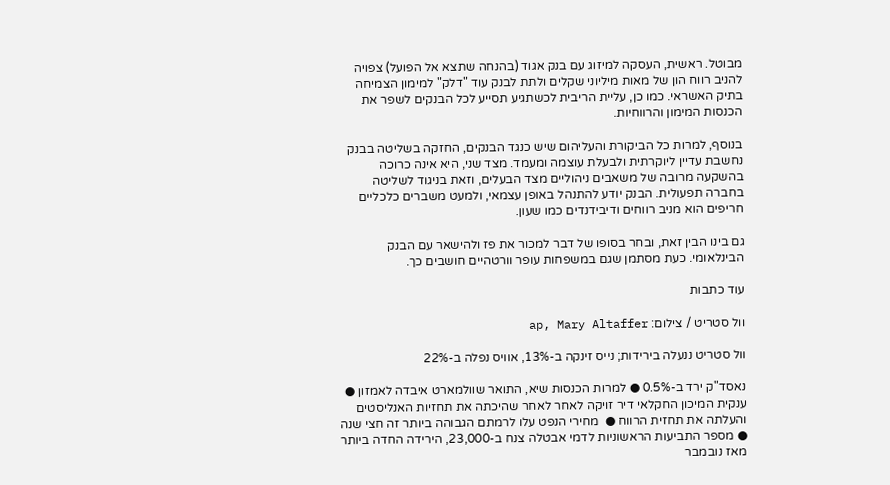מבוטל. ראשית, העסקה למיזוג עם בנק אגוד (בהנחה שתצא אל הפועל) צפויה להניב רווח הון של מאות מיליוני שקלים ולתת לבנק עוד "דלק" למימון הצמיחה בתיק האשראי. כמו כן, עליית הריבית לכשתגיע תסייע לכל הבנקים לשפר את הכנסות המימון והרווחיות.

בנוסף, למרות כל הביקורת והעליהום שיש כנגד הבנקים, החזקה בשליטה בבנק נחשבת עדיין ליוקרתית ולבעלת עוצמה ומעמד. מצד שני, היא אינה כרוכה בהשקעה מרובה של משאבים ניהוליים מצד הבעלים, וזאת בניגוד לשליטה בחברה תפעולית. הבנק יודע להתנהל באופן עצמאי, ולמעט משברים כלכליים חריפים הוא מניב רווחים ודיבידנדים כמו שעון.

גם בינו הבין זאת, ובחר בסופו של דבר למכור את פז ולהישאר עם הבנק הבינלאומי. כעת מסתמן שגם במשפחות עופר וורטהיים חושבים כך.

עוד כתבות

וול סטריט / צילום: ap, Mary Altaffer

וול סטריט ננעלה בירידות; נייס זינקה ב-13%, אוויס נפלה ב-22%

נאסד"ק ירד ב-0.5% ● למרות הכנסות שיא, התואר שוולמארט איבדה לאמזון ● ענקית המיכון החקלאי דיר זויקה לאחר לאחר שהיכתה את תחזיות האנליסטים והעלתה את תחזית הרווח ●  מחירי הנפט עלו לרמתם הגבוהה ביותר זה חצי שנה ● מספר התביעות הראשוניות לדמי אבטלה צנח ב-23,000, הירידה החדה ביותר מאז נובמבר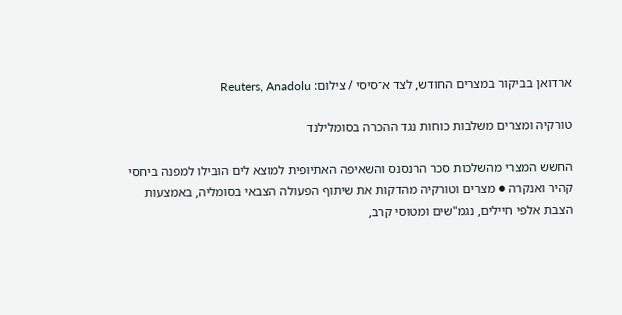ארדואן בביקור במצרים החודש, לצד א־סיסי / צילום: Reuters, Anadolu

טורקיה ומצרים משלבות כוחות נגד ההכרה בסומלילנד

החשש המצרי מהשלכות סכר הרנסנס והשאיפה האתיופית למוצא לים הובילו למפנה ביחסי קהיר ואנקרה ● מצרים וטורקיה מהדקות את שיתוף הפעולה הצבאי בסומליה, באמצעות הצבת אלפי חיילים, נגמ"שים ומטוסי קרב,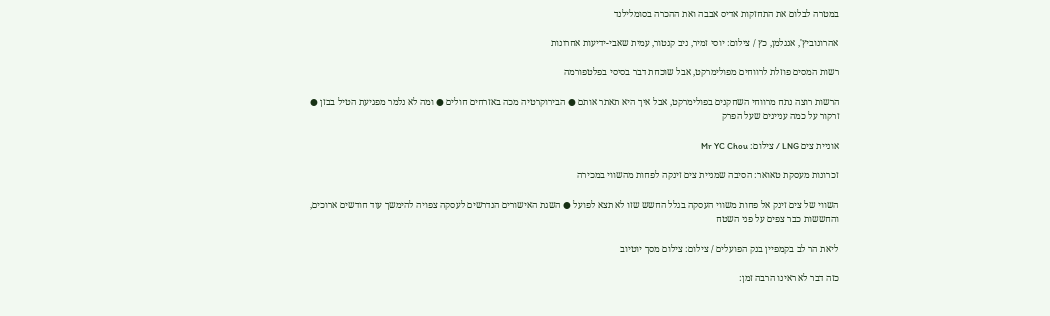במטרה לבלום את התחזקות אדיס אבבה ואת ההכרה בסומלילנד

אהרונוביץ', אנגלמן, כץ / צילום: יוסי זמיר, ניב קנטור, עמית שאבי-ידיעות אחרונות

רשות המסים פוזלת לרווחים מפולימרקט, אבל שוכחת דבר בסיסי בפלטפורמה

הרשות רוצה נתח מרווחי השחקנים בפולימרקט, אבל איך היא תאתר אותם ● הבירוקרטיה מכה באזרחים חולים ● ומה לא נלמר מפגיעת הטיל בבזן ● זרקור על כמה עניינים שעל הפרק

אוניית צים LNG / צילום: Mr YC Chou

זכרונות מעסקת טאואר: הסיבה שמניית צים זינקה לפחות מהשווי במכירה

השווי של צים זינק אל פחות משווי העסקה בגלל החשש שזו לא תצא לפועל ● השגת האישורים הנדרשים לעסקה צפויה להימשך עוד חודשים ארוכים, והחששות כבר צפים על פני השטח

ליאת הר לב בקמפיין בנק הפועלים / צילום: צילום מסך יוטיוב

כזה דבר לא ראינו הרבה זמן: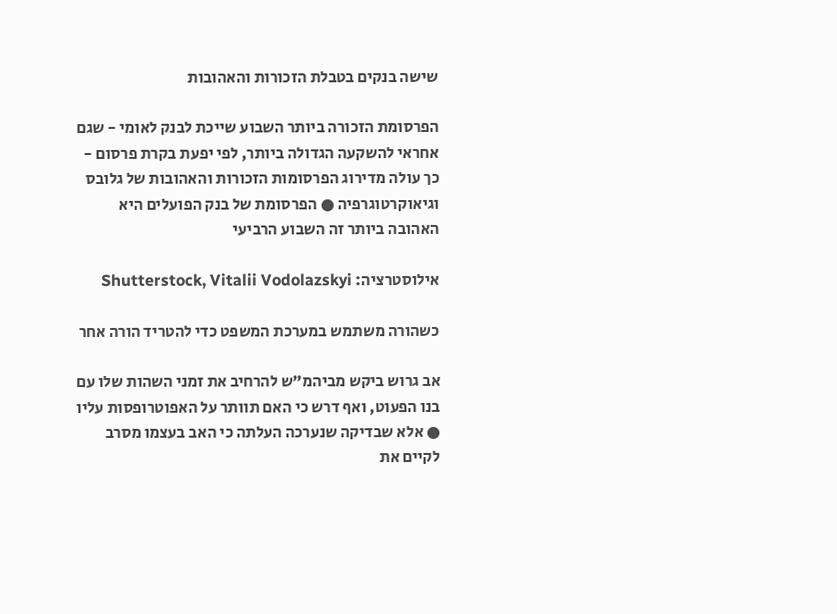שישה בנקים בטבלת הזכורות והאהובות

הפרסומת הזכורה ביותר השבוע שייכת לבנק לאומי - שגם אחראי להשקעה הגדולה ביותר, לפי יפעת בקרת פרסום - כך עולה מדירוג הפרסומות הזכורות והאהובות של גלובס וגיאוקרטוגרפיה ● הפרסומת של בנק הפועלים היא האהובה ביותר זה השבוע הרביעי

אילוסטרציה: Shutterstock, Vitalii Vodolazskyi

כשהורה משתמש במערכת המשפט כדי להטריד הורה אחר

אב גרוש ביקש מביהמ"ש להרחיב את זמני השהות שלו עם בנו הפעוט, ואף דרש כי האם תוותר על האפוטרופסות עליו ● אלא שבדיקה שנערכה העלתה כי האב בעצמו מסרב לקיים את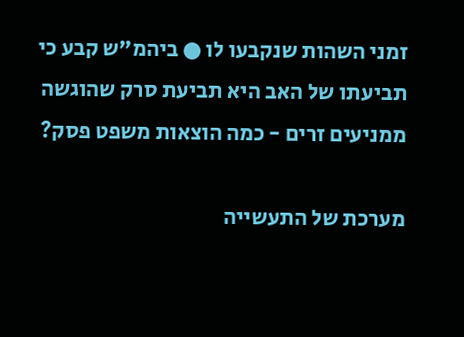זמני השהות שנקבעו לו ● ביהמ"ש קבע כי תביעתו של האב היא תביעת סרק שהוגשה ממניעים זרים - כמה הוצאות משפט פסק?

מערכת של התעשייה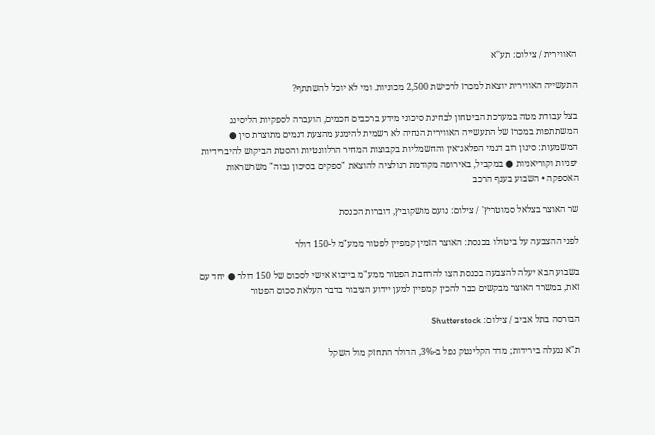האווירית / צילום: תע''א

התעשייה האווירית יוצאת למכרז לרכישת 2,500 מכוניות. ומי לא יוכל להשתתף?

בצל עבודת מטה במערכת הביטחון לבחינת סיכוני מידע ברכבים חכמים, הועברה לספקיות הליסינג המשתתפות במכרז של התעשייה האווירית הנחיה לא רשמית להימנע מהצעת דגמים מתוצרת סין ● המשמעות: סינון רוב דגמי הפלאג־אין והחשמליות בקבוצות המחיר הרלוונטיות והסטת הביקוש להיברידיות יפניות וקוריאניות ● במקביל, באירופה מקודמת רגולציה להוצאת "ספקים בסיכון גבוה" משרשראות האספקה • השבוע בענף הרכב

שר האוצר בצלאל סמוטריץ' / צילום: נועם מושקוביץ, דוברות הכנסת

לפני ההצבעה על ביטולו בכנסת: האוצר הזמין קמפיין לפטור ממע"מ ל-150 דולר

בשבוע הבא יעלה להצבעה בכנסת הצו להרחבת הפטור ממע"מ בייבוא אישי לסכום של 150 דולר ● יחד עם זאת, במשרד האוצר מבקשים כבר להכין קמפיין למען יידוע הציבור בדבר העלאת סכום הפטור

הבורסה בתל אביב / צילום: Shutterstock

ת"א ננעלה בירידות; מדד הקלינטק נפל ב-3%, הדולר התחזק מול השקל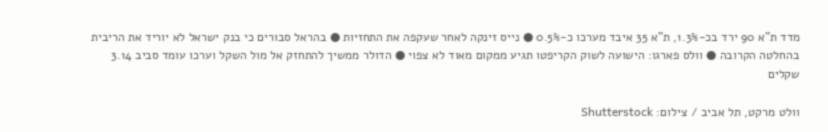מדד ת"א 90 ירד בכ-1.3%, ת"א 35 איבד מערכו כ-0.5% ● נייס זינקה לאחר שעקפה את התחזיות ● בהראל סבורים כי בנק ישראל לא יוריד את הריבית בהחלטה הקרובה ● וולס פארגו: הישועה לשוק הקריפטו תגיע ממקום מאוד לא צפוי ● הדולר ממשיך להתחזק אל מול השקל וערכו עומד סביב 3.14 שקלים

וולט מרקט, תל אביב / צילום: Shutterstock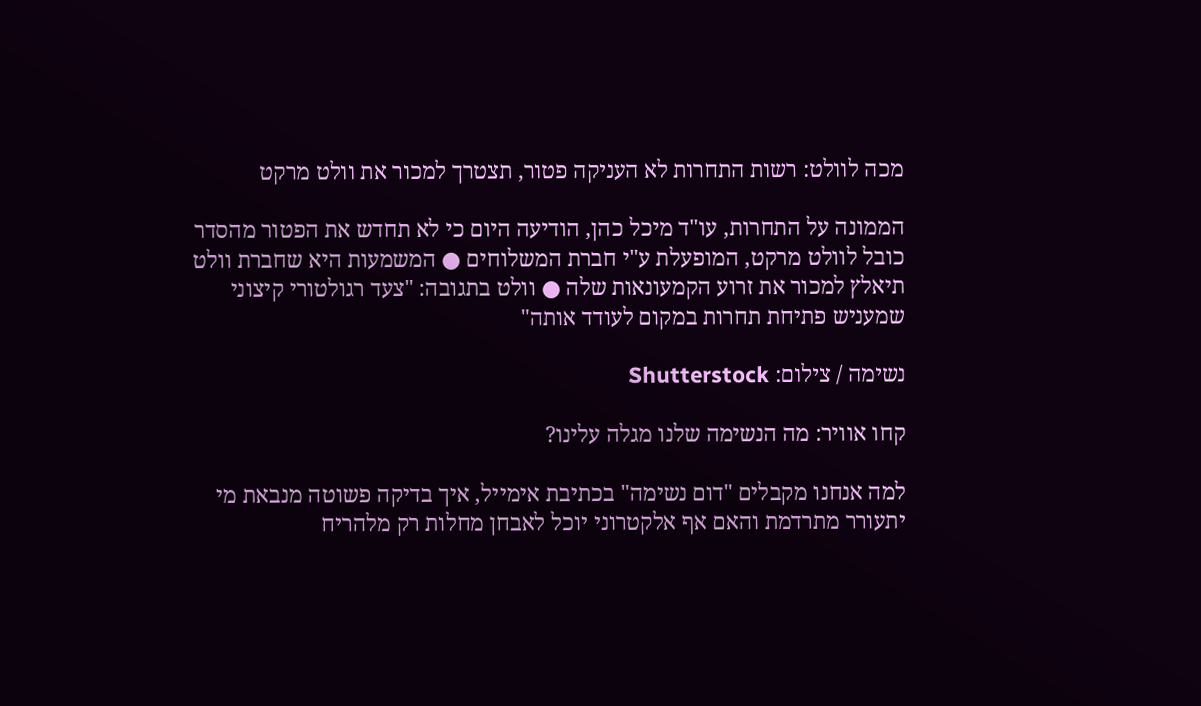מכה לוולט: רשות התחרות לא העניקה פטור, תצטרך למכור את וולט מרקט

הממונה על התחרות, עו"ד מיכל כהן, הודיעה היום כי לא תחדש את הפטור מהסדר כובל לוולט מרקט, המופעלת ע"י חברת המשלוחים ● המשמעות היא שחברת וולט תיאלץ למכור את זרוע הקמעונאות שלה ● וולט בתגובה: "צעד רגולטורי קיצוני שמעניש פתיחת תחרות במקום לעודד אותה"

נשימה / צילום: Shutterstock

קחו אוויר: מה הנשימה שלנו מגלה עלינו?

למה אנחנו מקבלים "דום נשימה" בכתיבת אימייל, איך בדיקה פשוטה מנבאת מי יתעורר מתרדמת והאם אף אלקטרוני יוכל לאבחן מחלות רק מלהריח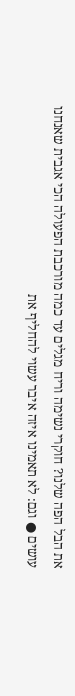את הבל הפה שלנו? חוקרי נשימה וריח מגלים עד כמה מורכבת הפעולה הכי אגבית שאנחנו עושים ● וגם: לא תאמינו איזה איבר עשוי להחליף את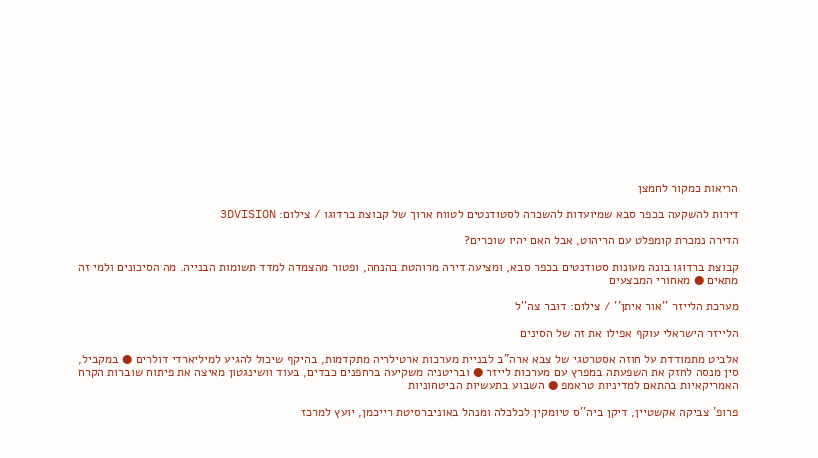הריאות כמקור לחמצן

דירות להשקעה בכפר סבא שמיועדות להשכרה לסטודנטים לטווח ארוך של קבוצת ברדוגו / צילום: 3DVISION

הדירה נמכרת קומפלט עם הריהוט, אבל האם יהיו שוכרים?

קבוצת ברדוגו בונה מעונות סטודנטים בכפר סבא, ומציעה דירה מרוהטת בהנחה, ופטור מהצמדה למדד תשומות הבנייה. מה הסיכונים ולמי זה מתאים ● מאחורי המבצעים

מערכת הלייזר ''אור איתן'' / צילום: דובר צה''ל

הלייזר הישראלי עוקף אפילו את זה של הסינים

אלביט מתמודדת על חוזה אסטרטגי של צבא ארה"ב לבניית מערכות ארטילריה מתקדמות, בהיקף שיכול להגיע למיליארדי דולרים ● במקביל, סין מנסה לחזק את השפעתה במפרץ עם מערכות לייזר ● ובריטניה משקיעה ברחפנים כבדים, בעוד וושינגטון מאיצה את פיתוח שוברות הקרח האמריקאיות בהתאם למדיניות טראמפ ● השבוע בתעשיות הביטחוניות

פרופ' צביקה אקשטיין, דיקן ביה''ס טיומקין לכלכלה ומנהל באוניברסיטת רייכמן, יועץ למרכז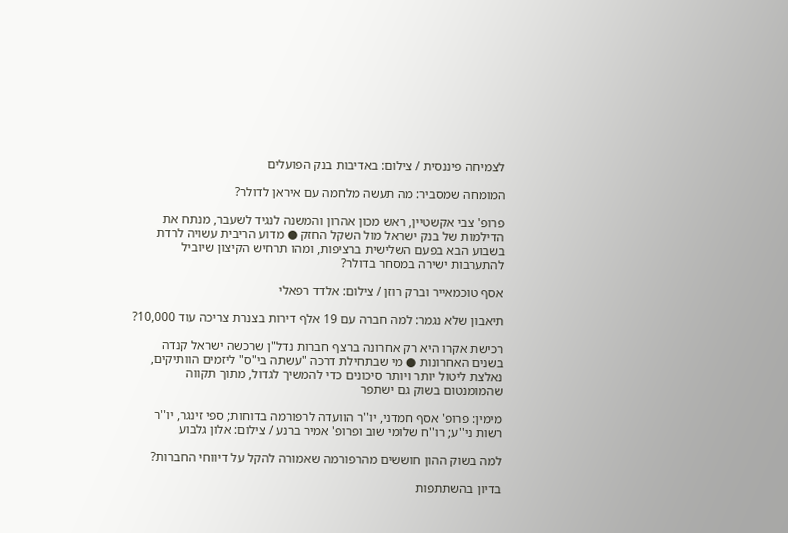לצמיחה פיננסית / צילום: באדיבות בנק הפועלים

המומחה שמסביר: מה תעשה מלחמה עם איראן לדולר?

פרופ' צבי אקשטיין, ראש מכון אהרון והמשנה לנגיד לשעבר, מנתח את הדילמות של בנק ישראל מול השקל החזק ● מדוע הריבית עשויה לרדת בשבוע הבא בפעם השלישית ברציפות, ומהו תרחיש הקיצון שיוביל להתערבות ישירה במסחר בדולר?

אסף טוכמאייר וברק רוזן / צילום: אלדד רפאלי

תיאבון שלא נגמר: למה חברה עם 19 אלף דירות בצנרת צריכה עוד 10,000?

רכישת אקרו היא רק אחרונה ברצף חברות נדל"ן שרכשה ישראל קנדה בשנים האחרונות ● מי שבתחילת דרכה "עשתה בי"ס" ליזמים הוותיקים, נאלצת ליטול יותר ויותר סיכונים כדי להמשיך לגדול, מתוך תקווה שהמומנטום בשוק גם ישתפר

מימין: פרופ' אסף חמדני, יו''ר הוועדה לרפורמה בדוחות; ספי זינגר, יו''ר רשות ני''ע; רו''ח שלומי שוב ופרופ' אמיר ברנע / צילום: אלון גלבוע

למה בשוק ההון חוששים מהרפורמה שאמורה להקל על דיווחי החברות?

בדיון בהשתתפות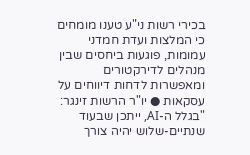בכירי רשות ני"ע טענו מומחים כי המלצות ועדת חמדני עמומות, פוגעות ביחסים שבין מנהלים לדירקטורים ומאפשרות לדחות דיווחים על עסקאות ● יו"ר הרשות זינגר: "בגלל ה-AI, ייתכן שבעוד שנתיים-שלוש יהיה צורך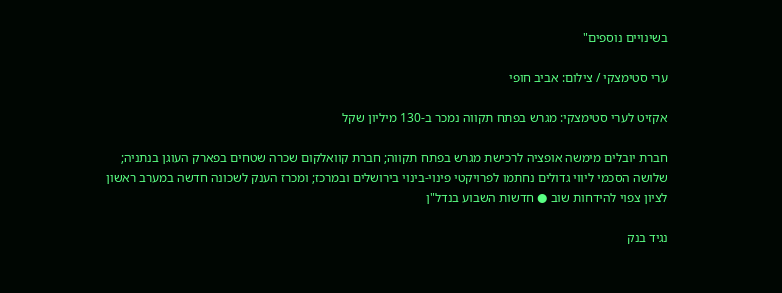בשינויים נוספים"

ערי סטימצקי / צילום: אביב חופי

אקזיט לערי סטימצקי: מגרש בפתח תקווה נמכר ב-130 מיליון שקל

חברת יובלים מימשה אופציה לרכישת מגרש בפתח תקווה; חברת קוואלקום שכרה שטחים בפארק העוגן בנתניה; שלושה הסכמי ליווי גדולים נחתמו לפרויקטי פינוי-בינוי בירושלים ובמרכז; ומכרז הענק לשכונה חדשה במערב ראשון לציון צפוי להידחות שוב ● חדשות השבוע בנדל"ן

נגיד בנק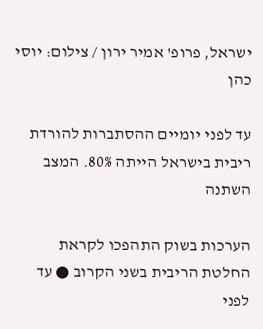ישראל, פרופ' אמיר ירון / צילום: יוסי כהן

עד לפני יומיים ההסתברות להורדת ריבית בישראל הייתה 80%. המצב השתנה

הערכות בשוק התהפכו לקראת החלטת הריבית בשני הקרוב ● עד לפני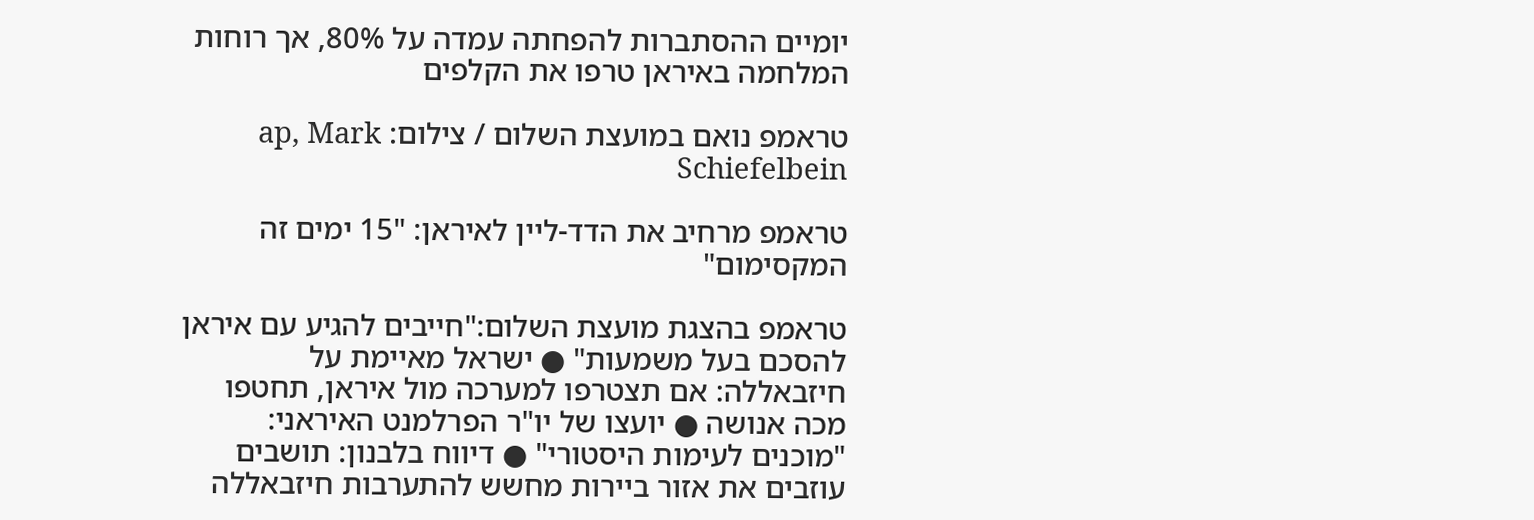יומיים ההסתברות להפחתה עמדה על 80%, אך רוחות המלחמה באיראן טרפו את הקלפים

טראמפ נואם במועצת השלום / צילום: ap, Mark Schiefelbein

טראמפ מרחיב את הדד-ליין לאיראן: "15 ימים זה המקסימום"

טראמפ בהצגת מועצת השלום:"חייבים להגיע עם איראן להסכם בעל משמעות" ● ישראל מאיימת על חיזבאללה: אם תצטרפו למערכה מול איראן, תחטפו מכה אנושה ● יועצו של יו"ר הפרלמנט האיראני: "מוכנים לעימות היסטורי" ● דיווח בלבנון: תושבים עוזבים את אזור ביירות מחשש להתערבות חיזבאללה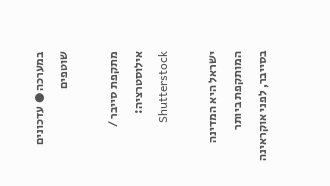במערכה ● עדכונים שוטפים

מתקפת סייבר / אילוסטרציה: Shutterstock

ישראל היא המדינה המותקפת ביותר בסייבר, לפני אוקראינה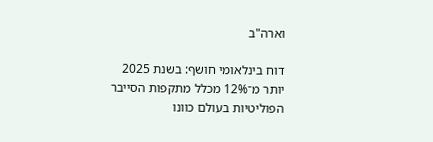וארה"ב

דוח בינלאומי חושף: בשנת 2025 יותר מ־12% מכלל מתקפות הסייבר הפוליטיות בעולם כוונו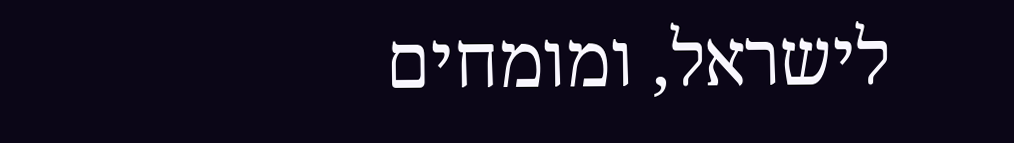לישראל, ומומחים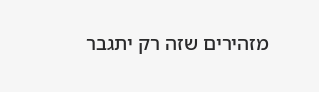מזהירים שזה רק יתגבר